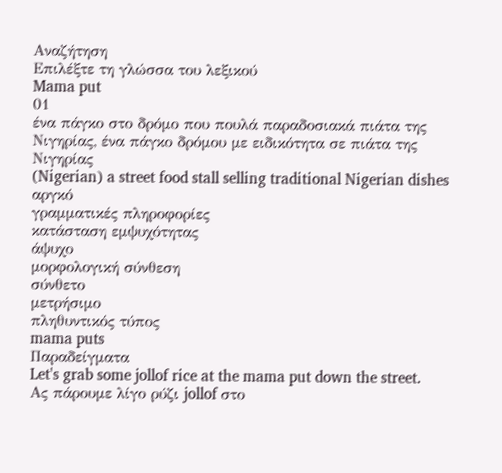Αναζήτηση
Επιλέξτε τη γλώσσα του λεξικού
Mama put
01
ένα πάγκο στο δρόμο που πουλά παραδοσιακά πιάτα της Νιγηρίας, ένα πάγκο δρόμου με ειδικότητα σε πιάτα της Νιγηρίας
(Nigerian) a street food stall selling traditional Nigerian dishes
αργκό
γραμματικές πληροφορίες
κατάσταση εμψυχότητας
άψυχο
μορφολογική σύνθεση
σύνθετο
μετρήσιμο
πληθυντικός τύπος
mama puts
Παραδείγματα
Let's grab some jollof rice at the mama put down the street.
Ας πάρουμε λίγο ρύζι jollof στο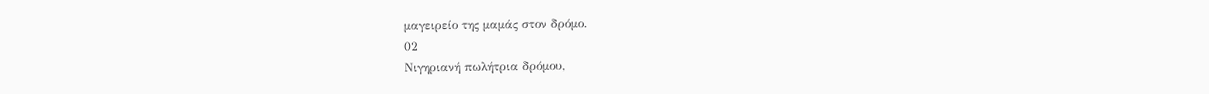μαγειρείο της μαμάς στον δρόμο.
02
Νιγηριανή πωλήτρια δρόμου,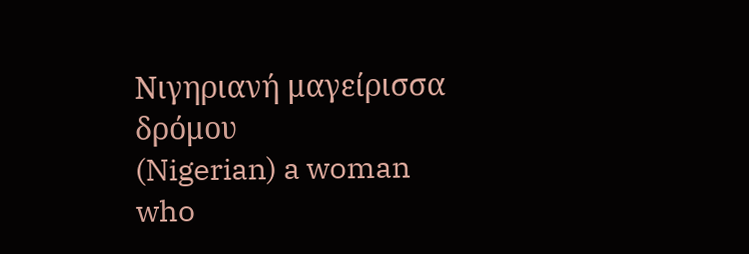Νιγηριανή μαγείρισσα δρόμου
(Nigerian) a woman who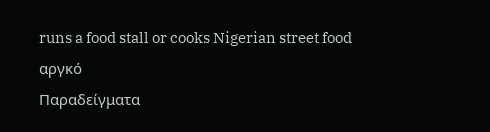runs a food stall or cooks Nigerian street food
αργκό
Παραδείγματα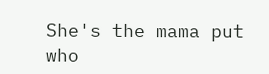She's the mama put who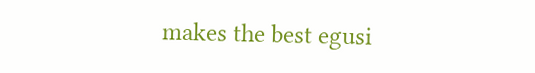makes the best egusi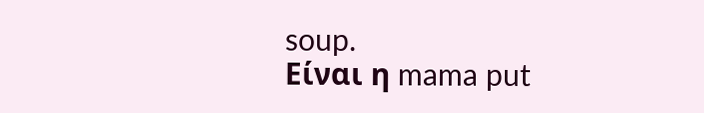soup.
Είναι η mama put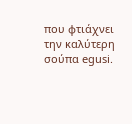που φτιάχνει την καλύτερη σούπα egusi.